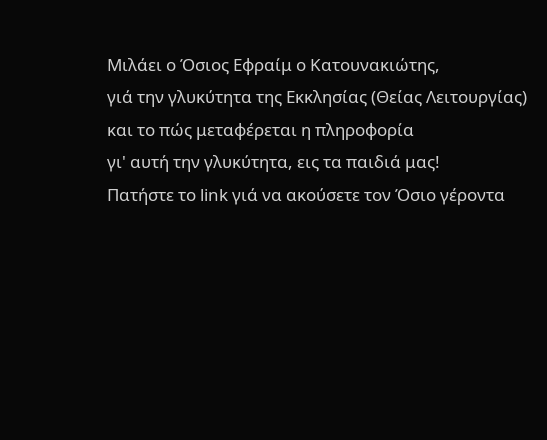Μιλάει ο Όσιος Εφραίμ ο Κατουνακιώτης,
γιά την γλυκύτητα της Εκκλησίας (Θείας Λειτουργίας)
και το πώς μεταφέρεται η πληροφορία
γι' αυτή την γλυκύτητα, εις τα παιδιά μας!
Πατήστε το link γιά να ακούσετε τον Όσιο γέροντα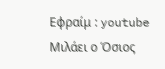Εφραίμ : youtube
Μιλάει ο Όσιος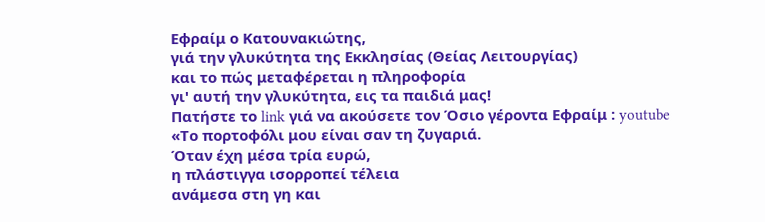Εφραίμ ο Κατουνακιώτης,
γιά την γλυκύτητα της Εκκλησίας (Θείας Λειτουργίας)
και το πώς μεταφέρεται η πληροφορία
γι' αυτή την γλυκύτητα, εις τα παιδιά μας!
Πατήστε το link γιά να ακούσετε τον Όσιο γέροντα Εφραίμ : youtube
«Το πορτοφόλι μου είναι σαν τη ζυγαριά.
Όταν έχη μέσα τρία ευρώ,
η πλάστιγγα ισορροπεί τέλεια
ανάμεσα στη γη και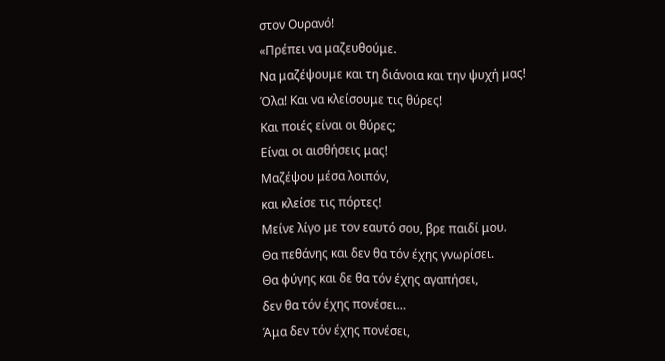στον Ουρανό!
«Πρέπει να μαζευθούμε.
Να μαζέψουμε και τη διάνοια και την ψυχή μας!
Όλα! Και να κλείσουμε τις θύρες!
Και ποιές είναι οι θύρες;
Είναι οι αισθήσεις μας!
Μαζέψου μέσα λοιπόν,
και κλείσε τις πόρτες!
Μείνε λίγο με τον εαυτό σου, βρε παιδί μου.
Θα πεθάνης και δεν θα τόν έχης γνωρίσει.
Θα φύγης και δε θα τόν έχης αγαπήσει,
δεν θα τόν έχης πονέσει…
Άμα δεν τόν έχης πονέσει,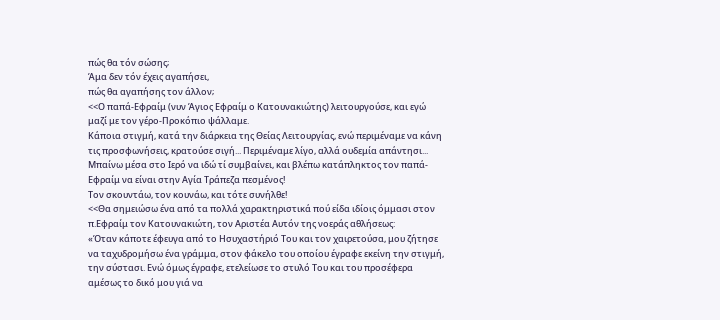πώς θα τόν σώσης;
Άμα δεν τόν έχεις αγαπήσει,
πώς θα αγαπήσης τον άλλον;
<<Ο παπά-Εφραίμ (νυν Άγιος Εφραίμ ο Κατουνακιώτης) λειτουργούσε, και εγώ μαζί με τον γέρο-Προκόπιο ψάλλαμε.
Κάποια στιγμή, κατά την διάρκεια της Θείας Λειτουργίας, ενώ περιμέναμε να κάνη τις προσφωνήσεις, κρατούσε σιγή... Περιμέναμε λίγο, αλλά ουδεμία απάντησι... Μπαίνω μέσα στο Ιερό να ιδώ τί συμβαίνει, και βλέπω κατάπληκτος τον παπά-Εφραίμ να είναι στην Αγία Τράπεζα πεσμένος!
Τον σκουντάω, τον κουνάω, και τότε συνήλθε!
<<Θα σημειώσω ένα από τα πολλά χαρακτηριστικά πού είδα ιδίοις όμμασι στον π.Εφραίμ τον Κατουνακιώτη, τον Αριστέα Αυτόν της νοεράς αθλήσεως:
«Όταν κάποτε έφευγα από το Ησυχαστήριό Του και τον χαιρετούσα, μου ζήτησε να ταχυδρομήσω ένα γράμμα, στον φάκελο του οποίου έγραφε εκείνη την στιγμή, την σύστασι. Ενώ όμως έγραφε, ετελείωσε το στυλό Του και του προσέφερα αμέσως το δικό μου γιά να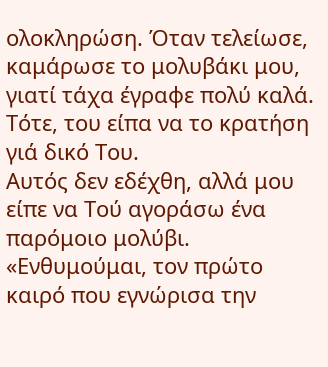ολοκληρώση. Όταν τελείωσε, καμάρωσε το μολυβάκι μου, γιατί τάχα έγραφε πολύ καλά.
Τότε, του είπα να το κρατήση γιά δικό Του.
Αυτός δεν εδέχθη, αλλά μου είπε να Τού αγοράσω ένα παρόμοιο μολύβι.
«Ενθυμούμαι, τον πρώτο καιρό που εγνώρισα την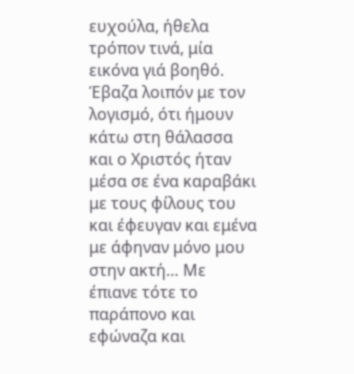ευχούλα, ήθελα τρόπον τινά, μία εικόνα γιά βοηθό.
Έβαζα λοιπόν με τον λογισμό, ότι ήμουν κάτω στη θάλασσα και ο Χριστός ήταν μέσα σε ένα καραβάκι με τους φίλους του και έφευγαν και εμένα με άφηναν μόνο μου στην ακτή… Με έπιανε τότε το παράπονο και εφώναζα και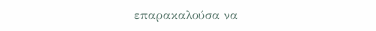επαρακαλούσα να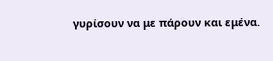γυρίσουν να με πάρουν και εμένα.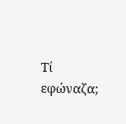Τί εφώναζα;